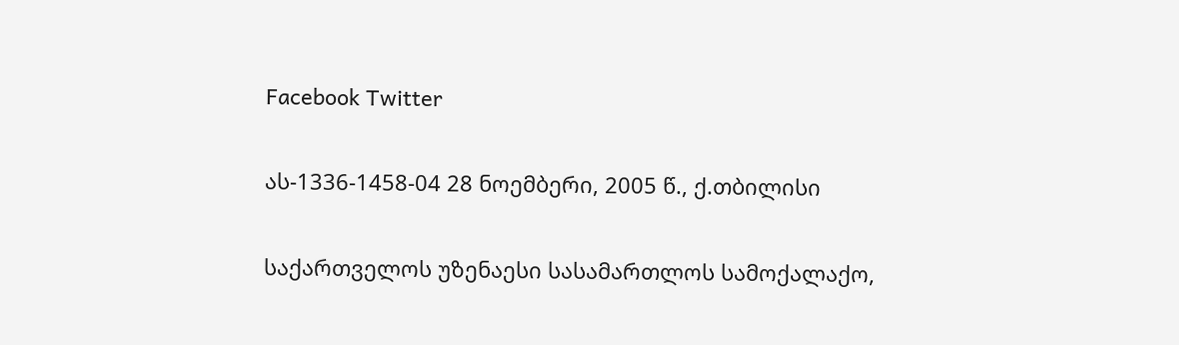Facebook Twitter

ას-1336-1458-04 28 ნოემბერი, 2005 წ., ქ.თბილისი

საქართველოს უზენაესი სასამართლოს სამოქალაქო,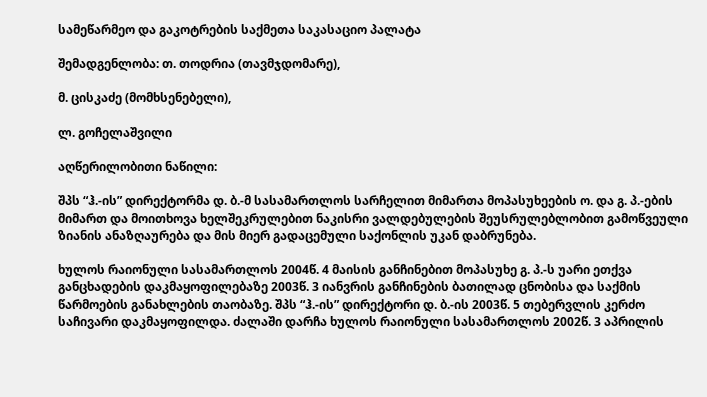სამეწარმეო და გაკოტრების საქმეთა საკასაციო პალატა

შემადგენლობა: თ. თოდრია (თავმჯდომარე),

მ. ცისკაძე (მომხსენებელი),

ლ. გოჩელაშვილი

აღწერილობითი ნაწილი:

შპს “ჰ.-ის” დირექტორმა დ. ბ.-მ სასამართლოს სარჩელით მიმართა მოპასუხეების ო. და გ. პ.-ების მიმართ და მოითხოვა ხელშეკრულებით ნაკისრი ვალდებულების შეუსრულებლობით გამოწვეული ზიანის ანაზღაურება და მის მიერ გადაცემული საქონლის უკან დაბრუნება.

ხულოს რაიონული სასამართლოს 2004წ. 4 მაისის განჩინებით მოპასუხე გ. პ.-ს უარი ეთქვა განცხადების დაკმაყოფილებაზე 2003წ. 3 იანვრის განჩინების ბათილად ცნობისა და საქმის წარმოების განახლების თაობაზე. შპს “ჰ.-ის” დირექტორი დ. ბ.-ის 2003წ. 5 თებერვლის კერძო საჩივარი დაკმაყოფილდა. ძალაში დარჩა ხულოს რაიონული სასამართლოს 2002წ. 3 აპრილის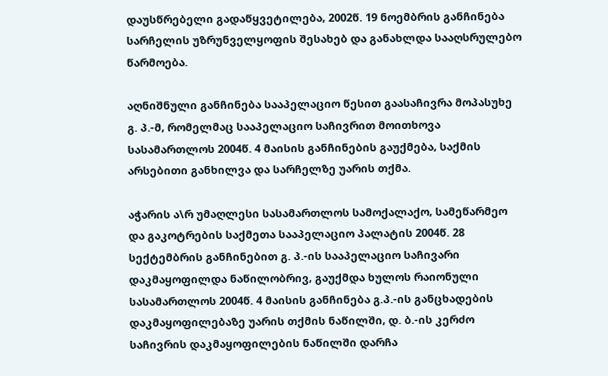დაუსწრებელი გადაწყვეტილება, 2002წ. 19 ნოემბრის განჩინება სარჩელის უზრუნველყოფის შესახებ და განახლდა სააღსრულებო წარმოება.

აღნიშნული განჩინება სააპელაციო წესით გაასაჩივრა მოპასუხე გ. პ.-მ, რომელმაც სააპელაციო საჩივრით მოითხოვა სასამართლოს 2004წ. 4 მაისის განჩინების გაუქმება, საქმის არსებითი განხილვა და სარჩელზე უარის თქმა.

აჭარის ა\რ უმაღლესი სასამართლოს სამოქალაქო, სამეწარმეო და გაკოტრების საქმეთა სააპელაციო პალატის 2004წ. 28 სექტემბრის განჩინებით გ. პ.-ის სააპელაციო საჩივარი დაკმაყოფილდა ნაწილობრივ, გაუქმდა ხულოს რაიონული სასამართლოს 2004წ. 4 მაისის განჩინება გ.პ.-ის განცხადების დაკმაყოფილებაზე უარის თქმის ნაწილში, დ. ბ.-ის კერძო საჩივრის დაკმაყოფილების ნაწილში დარჩა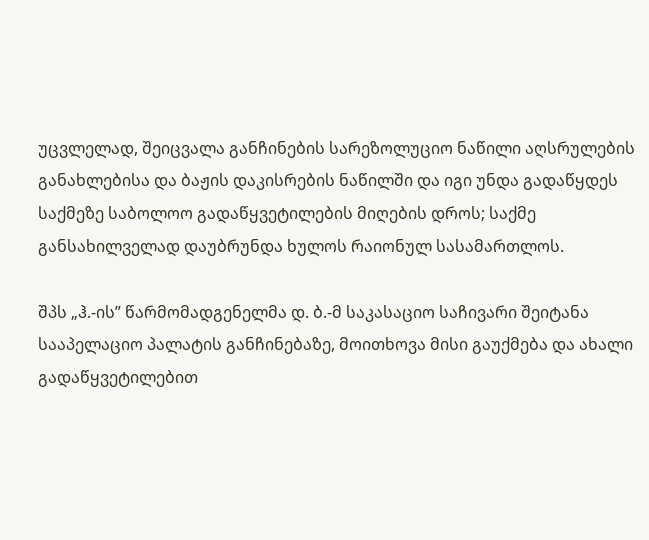უცვლელად, შეიცვალა განჩინების სარეზოლუციო ნაწილი აღსრულების განახლებისა და ბაჟის დაკისრების ნაწილში და იგი უნდა გადაწყდეს საქმეზე საბოლოო გადაწყვეტილების მიღების დროს; საქმე განსახილველად დაუბრუნდა ხულოს რაიონულ სასამართლოს.

შპს „ჰ.-ის” წარმომადგენელმა დ. ბ.-მ საკასაციო საჩივარი შეიტანა სააპელაციო პალატის განჩინებაზე, მოითხოვა მისი გაუქმება და ახალი გადაწყვეტილებით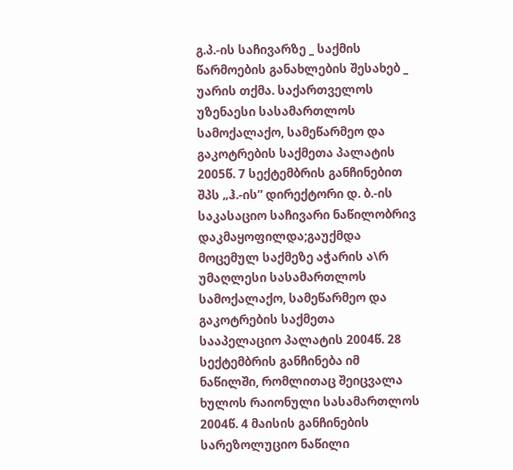გ.პ.-ის საჩივარზე _ საქმის წარმოების განახლების შესახებ _ უარის თქმა. საქართველოს უზენაესი სასამართლოს სამოქალაქო, სამეწარმეო და გაკოტრების საქმეთა პალატის 2005წ. 7 სექტემბრის განჩინებით შპს „ჰ.-ის” დირექტორი დ. ბ.-ის საკასაციო საჩივარი ნაწილობრივ დაკმაყოფილდა;გაუქმდა მოცემულ საქმეზე აჭარის ა\რ უმაღლესი სასამართლოს სამოქალაქო, სამეწარმეო და გაკოტრების საქმეთა სააპელაციო პალატის 2004წ. 28 სექტემბრის განჩინება იმ ნაწილში, რომლითაც შეიცვალა ხულოს რაიონული სასამართლოს 2004წ. 4 მაისის განჩინების სარეზოლუციო ნაწილი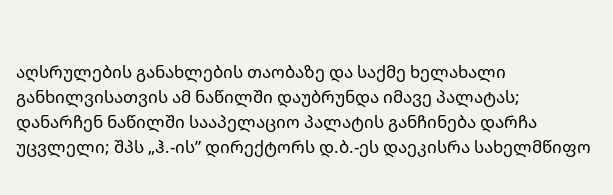აღსრულების განახლების თაობაზე და საქმე ხელახალი განხილვისათვის ამ ნაწილში დაუბრუნდა იმავე პალატას; დანარჩენ ნაწილში სააპელაციო პალატის განჩინება დარჩა უცვლელი; შპს „ჰ.-ის” დირექტორს დ.ბ.-ეს დაეკისრა სახელმწიფო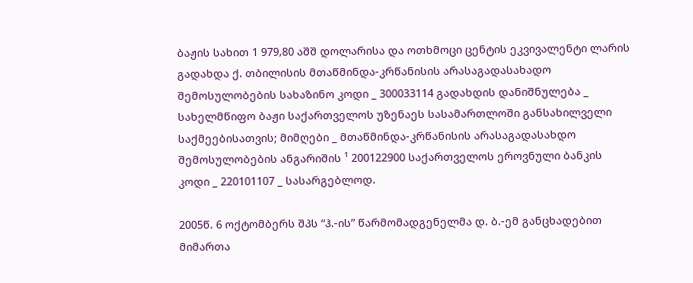ბაჟის სახით 1 979,80 აშშ დოლარისა და ოთხმოცი ცენტის ეკვივალენტი ლარის გადახდა ქ. თბილისის მთაწმინდა-კრწანისის არასაგადასახადო შემოსულობების სახაზინო კოდი _ 300033114 გადახდის დანიშნულება _ სახელმწიფო ბაჟი საქართველოს უზენაეს სასამართლოში განსახილველი საქმეებისათვის; მიმღები _ მთაწმინდა-კრწანისის არასაგადასახდო შემოსულობების ანგარიშის ¹ 200122900 საქართველოს ეროვნული ბანკის კოდი _ 220101107 _ სასარგებლოდ.

2005წ. 6 ოქტომბერს შპს “ჰ.-ის” წარმომადგენელმა დ. ბ.-ემ განცხადებით მიმართა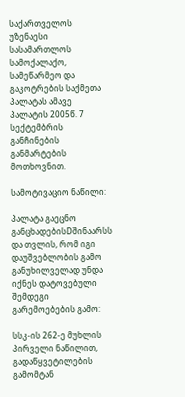საქართველოს უზენაესი სასამართლოს სამოქალაქო, სამეწარმეო და გაკოტრების საქმეთა პალატას ამავე პალატის 2005წ. 7 სექტემბრის განჩინების განმარტების მოთხოვნით.

სამოტივაციო ნაწილი:

პალატა გაეცნო განცხადებისDშინაარსს და თვლის, რომ იგი დაუშვებლობის გამო განუხილველად უნდა იქნეს დატოვებული შემდეგი გარემოებების გამო:

სსკ-ის 262-ე მუხლის პირველი ნაწილით, გადაწყვეტილების გამომტან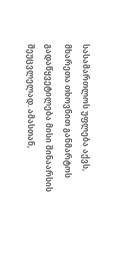სასამართლოს უფლება აქვს, მხარეთა თხოვნით განმარტოს გადაწყვეტილება მისი შინაარსის შეუცვლელად. ამასთან,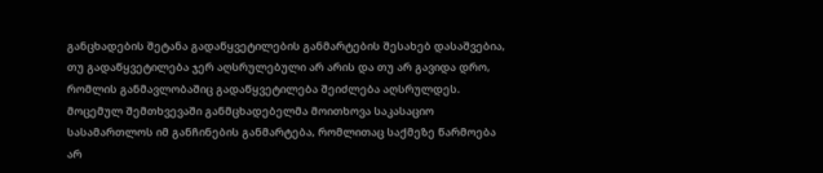განცხადების შეტანა გადაწყვეტილების განმარტების შესახებ დასაშვებია, თუ გადაწყვეტილება ჯერ აღსრულებული არ არის და თუ არ გავიდა დრო, რომლის განმავლობაშიც გადაწყვეტილება შეიძლება აღსრულდეს. მოცემულ შემთხვევაში განმცხადებელმა მოითხოვა საკასაციო სასამართლოს იმ განჩინების განმარტება, რომლითაც საქმეზე წარმოება არ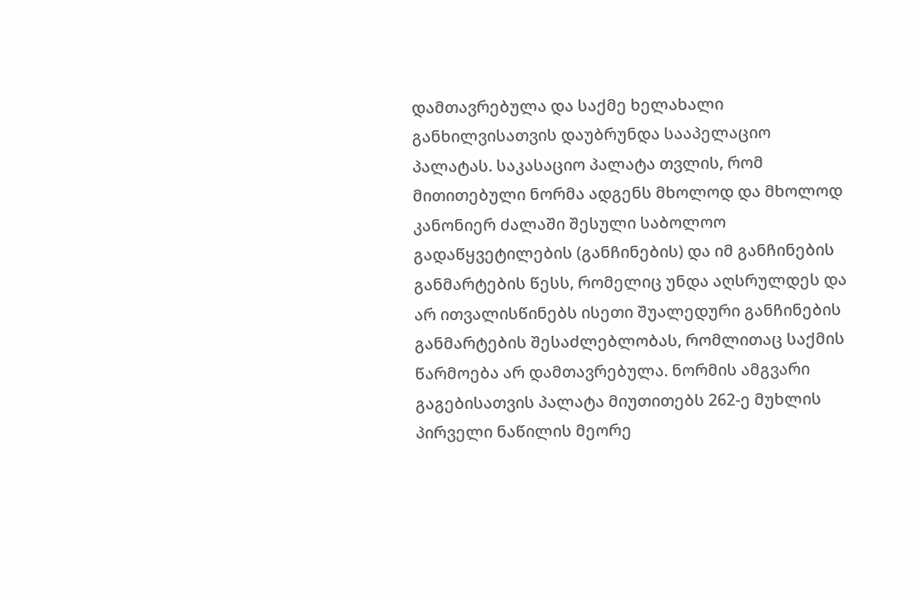დამთავრებულა და საქმე ხელახალი განხილვისათვის დაუბრუნდა სააპელაციო პალატას. საკასაციო პალატა თვლის, რომ მითითებული ნორმა ადგენს მხოლოდ და მხოლოდ კანონიერ ძალაში შესული საბოლოო გადაწყვეტილების (განჩინების) და იმ განჩინების განმარტების წესს, რომელიც უნდა აღსრულდეს და არ ითვალისწინებს ისეთი შუალედური განჩინების განმარტების შესაძლებლობას, რომლითაც საქმის წარმოება არ დამთავრებულა. ნორმის ამგვარი გაგებისათვის პალატა მიუთითებს 262-ე მუხლის პირველი ნაწილის მეორე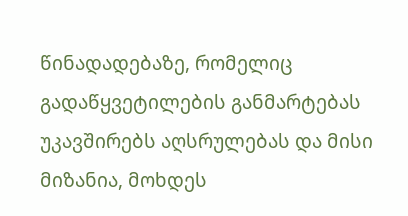წინადადებაზე, რომელიც გადაწყვეტილების განმარტებას უკავშირებს აღსრულებას და მისი მიზანია, მოხდეს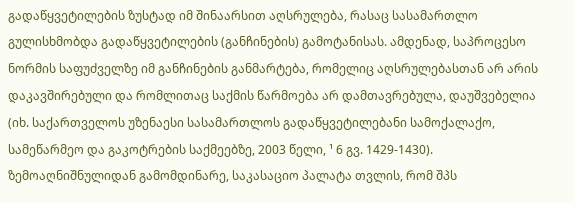გადაწყვეტილების ზუსტად იმ შინაარსით აღსრულება, რასაც სასამართლო გულისხმობდა გადაწყვეტილების (განჩინების) გამოტანისას. ამდენად, საპროცესო ნორმის საფუძველზე იმ განჩინების განმარტება, რომელიც აღსრულებასთან არ არის დაკავშირებული და რომლითაც საქმის წარმოება არ დამთავრებულა, დაუშვებელია (იხ. საქართველოს უზენაესი სასამართლოს გადაწყვეტილებანი სამოქალაქო, სამეწარმეო და გაკოტრების საქმეებზე, 2003 წელი, ¹ 6 გვ. 1429-1430). ზემოაღნიშნულიდან გამომდინარე, საკასაციო პალატა თვლის, რომ შპს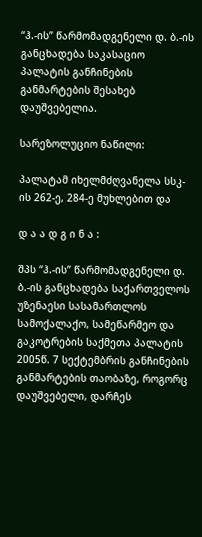“ჰ.-ის” წარმომადგენელი დ. ბ.-ის განცხადება საკასაციო პალატის განჩინების განმარტების შესახებ დაუშვებელია.

სარეზოლუციო ნაწილი:

პალატამ იხელმძღვანელა სსკ-ის 262-ე, 284-ე მუხლებით და

დ ა ა დ გ ი ნ ა :

შპს “ჰ.-ის” წარმომადგენელი დ. ბ.-ის განცხადება საქართველოს უზენაესი სასამართლოს სამოქალაქო, სამეწარმეო და გაკოტრების საქმეთა პალატის 2005წ. 7 სექტემბრის განჩინების განმარტების თაობაზე, როგორც დაუშვებელი, დარჩეს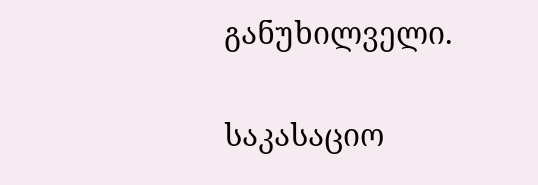განუხილველი.

საკასაციო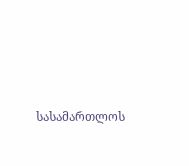სასამართლოს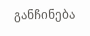განჩინება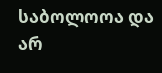საბოლოოა და არ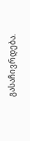გასაჩივრდება.